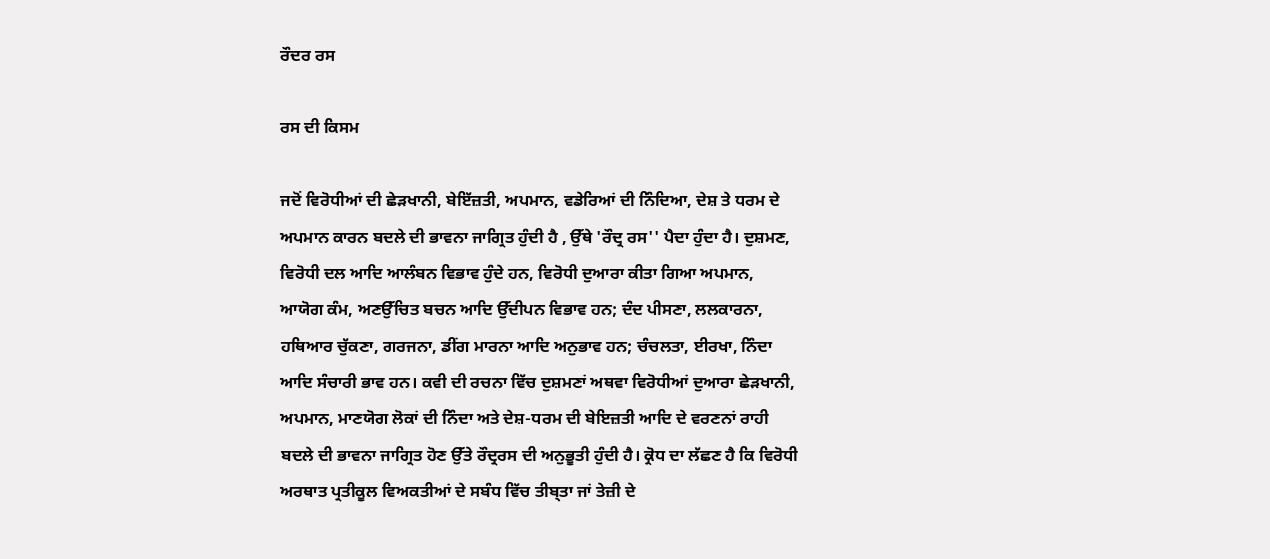ਰੌਦਰ ਰਸ

ਰਸ ਦੀ ਕਿਸਮ

ਜਦੋਂ ਵਿਰੋਧੀਆਂ ਦੀ ਛੇੜਖਾਨੀ, ਬੇਇੱਜ਼ਤੀ, ਅਪਮਾਨ, ਵਡੇਰਿਆਂ ਦੀ ਨਿੰਦਿਆ, ਦੇਸ਼ ਤੇ ਧਰਮ ਦੇ ਅਪਮਾਨ ਕਾਰਨ ਬਦਲੇ ਦੀ ਭਾਵਨਾ ਜਾਗ੍ਰਿਤ ਹੁੰਦੀ ਹੈ , ਉੱਥੇ 'ਰੌਦ੍ਰ ਰਸ'' ਪੈਦਾ ਹੁੰਦਾ ਹੈ। ਦੁਸ਼ਮਣ, ਵਿਰੋਧੀ ਦਲ ਆਦਿ ਆਲੰਬਨ ਵਿਭਾਵ ਹੁੰਦੇ ਹਨ, ਵਿਰੋਧੀ ਦੁਆਰਾ ਕੀਤਾ ਗਿਆ ਅਪਮਾਨ, ਆਯੋਗ ਕੰਮ, ਅਣਉੱਚਿਤ ਬਚਨ ਆਦਿ ਉੱਦੀਪਨ ਵਿਭਾਵ ਹਨ; ਦੰਦ ਪੀਸਣਾ, ਲਲਕਾਰਨਾ, ਹਥਿਆਰ ਚੁੱਕਣਾ, ਗਰਜਨਾ, ਡੀਂਗ ਮਾਰਨਾ ਆਦਿ ਅਨੁਭਾਵ ਹਨ; ਚੰਚਲਤਾ, ਈਰਖਾ, ਨਿੰਦਾ ਆਦਿ ਸੰਚਾਰੀ ਭਾਵ ਹਨ। ਕਵੀ ਦੀ ਰਚਨਾ ਵਿੱਚ ਦੁਸ਼ਮਣਾਂ ਅਥਵਾ ਵਿਰੋਧੀਆਂ ਦੁਆਰਾ ਛੇੜਖਾਨੀ, ਅਪਮਾਨ, ਮਾਣਯੋਗ ਲੋਕਾਂ ਦੀ ਨਿੰਦਾ ਅਤੇ ਦੇਸ਼-ਧਰਮ ਦੀ ਬੇਇਜ਼ਤੀ ਆਦਿ ਦੇ ਵਰਣਨਾਂ ਰਾਹੀ ਬਦਲੇ ਦੀ ਭਾਵਨਾ ਜਾਗ੍ਰਿਤ ਹੋਣ ਉੱਤੇ ਰੌਦ੍ਰਰਸ ਦੀ ਅਨੁਭੂਤੀ ਹੁੰਦੀ ਹੈ। ਕ੍ਰੋਧ ਦਾ ਲੱਛਣ ਹੈ ਕਿ ਵਿਰੋਧੀ ਅਰਥਾਤ ਪ੍ਰਤੀਕੂਲ ਵਿਅਕਤੀਆਂ ਦੇ ਸਬੰਧ ਵਿੱਚ ਤੀਬ੍ਤਾ ਜਾਂ ਤੇਜ਼ੀ ਦੇ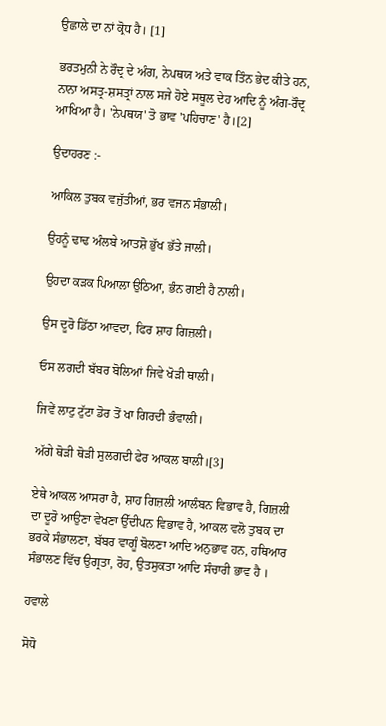ਉਛਾਲੇ ਦਾ ਨਾਂ ਕ੍ਰੋਧ ਹੈ। [1]

ਭਰਤਮੁਨੀ ਨੇ ਰੌਦ੍ਰ ਦੇ ਅੰਗ, ਨੇਪਥਯ ਅਤੇ ਵਾਕ ਤਿੰਨ ਭੇਦ ਕੀਤੇ ਹਨ, ਨਾਨਾ ਅਸਤ੍ਰ-ਸ਼ਸਤ੍ਰਾਂ ਨਾਲ ਸਜੇ ਹੋਏ ਸਥੂਲ ਦੇਹ ਆਦਿ ਨੂੰ ਅੰਗ-ਰੌਦ੍ਰ ਆਖਿਆ ਹੈ। 'ਨੇਪਥਯ' ਤੋ ਭਾਵ 'ਪਹਿਚਾਣ' ਹੈ।[2]

ਉਦਾਹਰਣ :-

ਆਕਿਲ ਤੁਬਕ ਵਜੁੱਤੀਆਂ, ਭਰ ਵਜਨ ਸੰਭਾਲੀ।

ਉਹਨੂੰ ਢਾਢ ਅੰਲਬੇ ਆਤਸ਼ੋ ਭੁੱਖ ਭੱਤੇ ਜਾਲੀ।

ਉਹਦਾ ਕੜਕ ਪਿਆਲਾ ਉਠਿਆ, ਭੰਨ ਗਈ ਹੈ ਨਾਲੀ।

ਉਸ ਦੂਰੋ ਡਿੱਠਾ ਆਵਦਾ, ਫਿਰ ਸ਼ਾਹ ਗਿਜ਼ਲੀ।

ਓਸ ਲਗਦੀ ਬੱਬਰ ਬੋਲਿਆਂ ਜਿਵੇ ਖੋੜੀ ਥਾਲੀ।

ਜਿਵੇਂ ਲਾਟੁ ਟੁੱਟਾ ਡੋਰ ਤੋਂ ਖਾ ਗਿਰਦੀ ਭੰਵਾਲੀ।

ਅੱਗੇ ਥੋੜੀ ਥੋੜੀ ਸੁਲਗਦੀ ਫੇਰ ਆਕਲ ਬਾਲੀ।[3]

ਏਥੇ ਆਕਲ ਆਸਰਾ ਹੈ, ਸ਼ਾਹ ਗਿਜ਼ਲੀ ਆਲੰਬਨ ਵਿਭਾਵ ਹੈ, ਗਿਜ਼ਲੀ ਦਾ ਦੂਰੋ ਆਉਣਾ ਵੇਖਣਾ ਉੱਦੀਪਨ ਵਿਭਾਵ ਹੈ, ਆਕਲ ਵਲੋ ਤੁਬਕ ਦਾ ਭਰਕੇ ਸੰਭਾਲਣਾ, ਬੱਬਰ ਵਾਗੂੰ ਬੋਲਣਾ ਆਦਿ ਅਨੁਭਾਵ ਹਨ, ਹਥਿਆਰ ਸੰਭਾਲਣ ਵਿੱਚ ਉਗ੍ਰਤਾ, ਰੋਹ, ਉਤਸੁਕਤਾ ਆਦਿ ਸੰਚਾਰੀ ਭਾਵ ਹੈ ।

ਹਵਾਲੇ

ਸੋਧੋ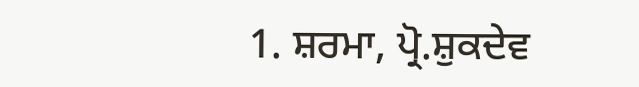1. ਸ਼ਰਮਾ, ਪ੍ਰੋ.ਸ਼ੁਕਦੇਵ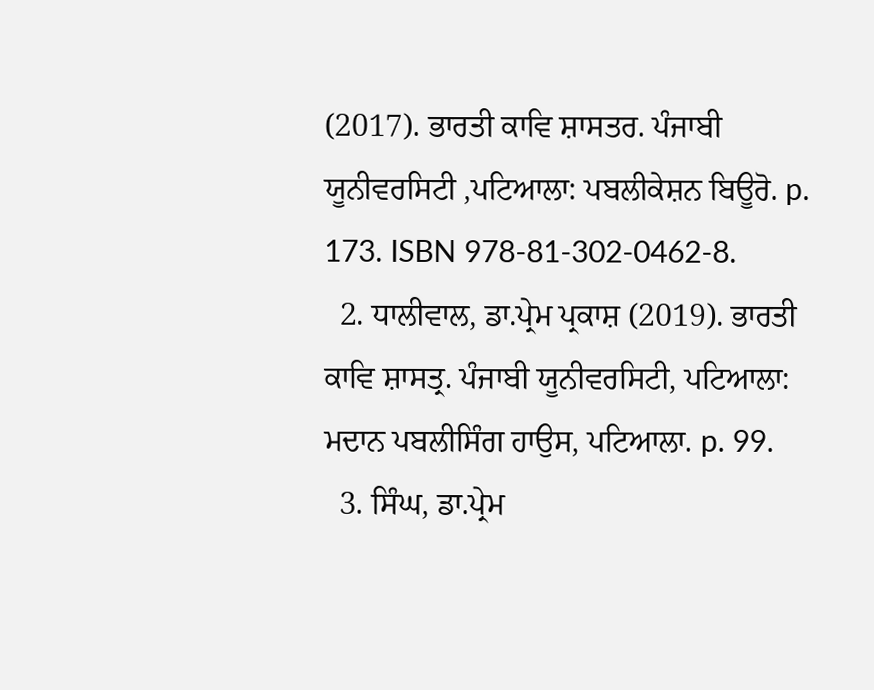(2017). ਭਾਰਤੀ ਕਾਵਿ ਸ਼ਾਸਤਰ. ਪੰਜਾਬੀ ਯੂਨੀਵਰਸਿਟੀ ,ਪਟਿਆਲਾ: ਪਬਲੀਕੇਸ਼ਨ ਬਿਊਰੋ. p. 173. ISBN 978-81-302-0462-8.
  2. ਧਾਲੀਵਾਲ, ਡਾ.ਪ੍ਰੇਮ ਪ੍ਰਕਾਸ਼ (2019). ਭਾਰਤੀ ਕਾਵਿ ਸ਼ਾਸਤ੍ਰ. ਪੰਜਾਬੀ ਯੂਨੀਵਰਸਿਟੀ, ਪਟਿਆਲਾ: ਮਦਾਨ ਪਬਲੀਸਿੰਗ ਹਾਉਸ, ਪਟਿਆਲਾ. p. 99.
  3. ਸਿੰਘ, ਡਾ.ਪ੍ਰੇਮ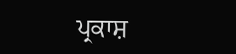ਪ੍ਰਕਾਸ਼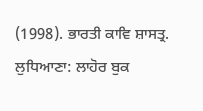(1998). ਭਾਰਤੀ ਕਾਵਿ ਸ਼ਾਸਤ੍ਰ. ਲੁਧਿਆਣਾ: ਲਾਹੋਰ ਬੁਕ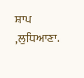ਸ਼ਾਪ ,ਲੁਧਿਆਣਾ.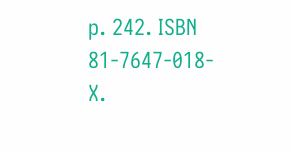p. 242. ISBN 81-7647-018-X.